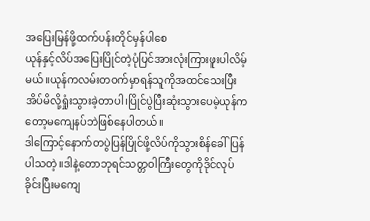အပြေးမြန်ဖို့ထက်ပန်းတိုင်မှန်ပါစေ
ယုန်နှင့်လိပ်အပြေးပြိုင်တဲ့ပုံပြင်အားလုံးကြားဖူးပါလိမ့်မယ်။ယုန်ကလမ်းတဝက်မှာရန်သူကိုအထင်သေးပြီးအိပ်မိလို့ရှုံးသွားခဲ့တာပါ၊ပြိုင်ပွဲပြီးဆုံးသွားပေမဲ့ယုန်ကတော့မကျေနပ်ဘဲဖြစ်နေပါတယ်။
ဒါကြောင့်နောက်တပွဲပြန်ပြိုင်ဖို့လိပ်ကိုသွားစိန်ခေါ်ပြန်ပါသတဲ့။ဒါနဲ့တောဘုရင်သတ္တဝါကြီးတွေကိုဒိုင်လုပ်ခိုင်းပြီးမကျေ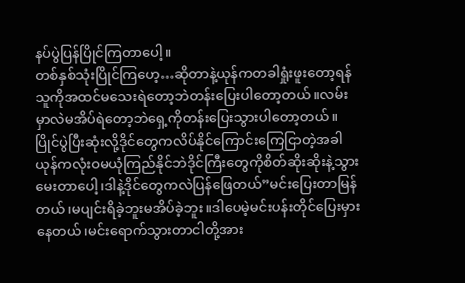နပ်ပွဲပြန်ပြိုင်ကြတာပေါ့။
တစ်နှစ်သုံးပြိုင်ကြဟေ့…ဆိုတာနဲ့ယုန်ကတခါရှုံးဖူးတော့ရန်သူကိုအထင်မသေးရဲတော့ဘဲတန်းပြေးပါတော့တယ်။လမ်းမှာလဲမအိပ်ရဲတော့ဘဲရှေ့ကိုတန်းပြေးသွားပါတော့တယ်။
ပြိုင်ပွဲပြီးဆုံးလို့ဒိုင်တွေကလိပ်နိုင်ကြောင်းကြေငြာတဲ့အခါယုန်ကလုံးဝမယုံကြည်နိုင်ဘဲဒိုင်ကြီးတွေကိုစိတ်ဆိုးဆိုးနဲ့သွားမေးတာပေါ့၊ဒါနဲ့ဒိုင်တွေကလဲပြန်ဖြေတယ်”မင်းပြေးတာမြန်တယ်၊မပျင်းရိခဲ့ဘူးမအိပ်ခဲ့ဘူး။ဒါပေမဲ့မင်းပန်းတိုင်ပြေးမှားနေတယ်၊မင်းရောက်သွားတာငါတို့အား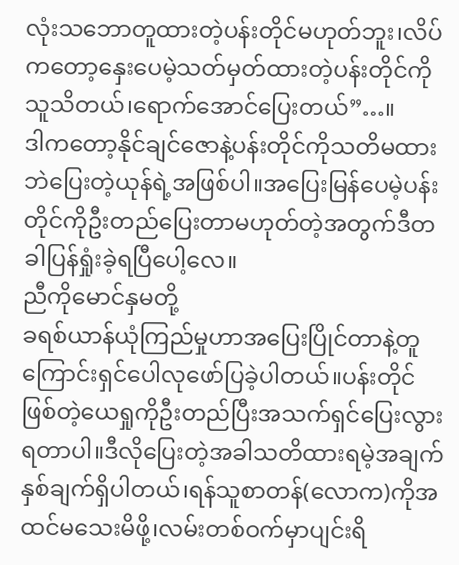လုံးသဘောတူထားတဲ့ပန်းတိုင်မဟုတ်ဘူး၊လိပ်ကတော့နှေးပေမဲ့သတ်မှတ်ထားတဲ့ပန်းတိုင်ကိုသူသိတယ်၊ရောက်အောင်ပြေးတယ်”…။
ဒါကတော့နိုင်ချင်ဇောနဲ့ပန်းတိုင်ကိုသတိမထားဘဲပြေးတဲ့ယုန်ရဲ့အဖြစ်ပါ။အပြေးမြန်ပေမဲ့ပန်းတိုင်ကိုဦးတည်ပြေးတာမဟုတ်တဲ့အတွက်ဒီတခါပြန်ရှုံးခဲ့ရပြီပေါ့လေ။
ညီကိုမောင်နှမတို့
ခရစ်ယာန်ယုံကြည်မှုဟာအပြေးပြိုင်တာနဲ့တူကြောင်းရှင်ပေါလုဖော်ပြခဲ့ပါတယ်။ပန်းတိုင်ဖြစ်တဲ့ယေရှုကိုဦးတည်ပြီးအသက်ရှင်ပြေးလွားရတာပါ။ဒီလိုပြေးတဲ့အခါသတိထားရမဲ့အချက်နှစ်ချက်ရှိပါတယ်၊ရန်သူစာတန်(လောက)ကိုအထင်မသေးမိဖို့၊လမ်းတစ်ဝက်မှာပျင်းရိ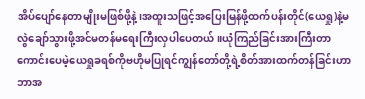အိပ်ပျော်နေတာမျိုးမဖြစ်ဖို့နဲ့၊အထူးသဖြင့်အပြေးမြန်ဖို့ထက်ပန်းတိုင်(ယေရှု)နဲ့မလွဲချော်သွားဖို့အင်မတန်မရေးကြီးလှပါပေတယ်။ယုံကြည်ခြင်းအားကြီးတာကောင်းပေမဲ့ယေရှုခရစ်ကိုဗဟိုမပြုရင်ကျွန်တော်တို့ရဲ့စိတ်အားထက်တန်ခြင်းဟာဘာအ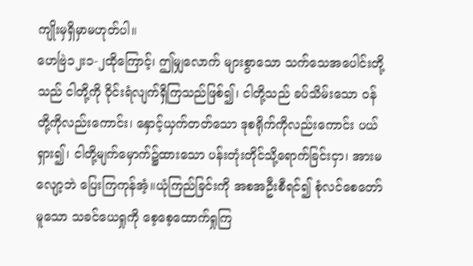ကျိုးမှရှိမှာမဟုတ်ပါ။
ဟေဗြဲ၁၂း၁-၂ထိုကြောင့်၊ ဤမျှလောက် များစွာသော သက်သေအပေါင်းတို့သည် ငါတို့ကို ဝိုင်းရံလျက်ရှိကြသည်ဖြစ်၍၊ ငါတို့သည် ခပ်သိမ်းသော ဝန်တို့ကိုလည်းကောင်း၊ နှောင့်ယှက်တတ်သော ဒုစရိုက်ကိုလည်းကောင်း ပယ်ရှား၍၊ ငါတို့မျက်မှောက်၌ထားသော ပန်းတုံးတိုင်သို့ရောက်ခြင်းငှာ၊ အားမလျော့ဘဲ ပြေးကြကုန်အံ့။ယုံကြည်ခြင်းကို အစအဦးစီရင်၍ စုံလင်စေတော်မူသော သခင်ယေရှုကို စေ့စေ့ထောက်ရှုကြ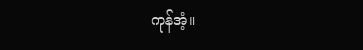ကုန်အံ့။